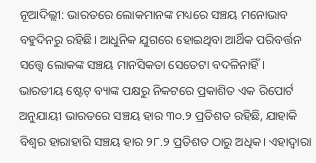ନୂଆଦିଲ୍ଲୀ: ଭାରତରେ ଲୋକମାନଙ୍କ ମଧ୍ୟରେ ସଞ୍ଚୟ ମନୋଭାବ ବହୁଦିନରୁ ରହିଛି। ଆଧୁନିକ ଯୁଗରେ ହୋଇଥିବା ଆର୍ଥିକ ପରିବର୍ତ୍ତନ ସତ୍ତ୍ବେ ଲୋକଙ୍କ ସଞ୍ଚୟ ମାନସିକତା ସେତେଟା ବଦଳିନାହିଁ। ଭାରତୀୟ ଷ୍ଟେଟ୍ ବ୍ୟାଙ୍କ ପକ୍ଷରୁ ନିକଟରେ ପ୍ରକାଶିତ ଏକ ରିପୋର୍ଟ ଅନୁଯାୟୀ ଭାରତରେ ସଞ୍ଚୟ ହାର ୩୦.୨ ପ୍ରତିଶତ ରହିଛି, ଯାହାକି ବିଶ୍ବର ହାରାହାରି ସଞ୍ଚୟ ହାର ୨୮.୨ ପ୍ରତିଶତ ଠାରୁ ଅଧିକ। ଏହାଦ୍ବାରା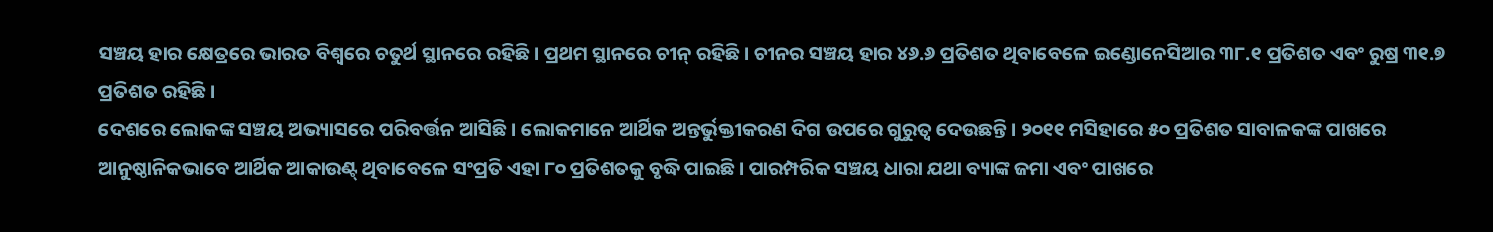ସଞ୍ଚୟ ହାର କ୍ଷେତ୍ରରେ ଭାରତ ବିଶ୍ବରେ ଚତୁର୍ଥ ସ୍ଥାନରେ ରହିଛି। ପ୍ରଥମ ସ୍ଥାନରେ ଚୀନ୍ ରହିଛି। ଚୀନର ସଞ୍ଚୟ ହାର ୪୬.୬ ପ୍ରତିଶତ ଥିବାବେଳେ ଇଣ୍ଡୋନେସିଆର ୩୮.୧ ପ୍ରତିଶତ ଏବଂ ରୁଷ୍ର ୩୧.୭ ପ୍ରତିଶତ ରହିଛି।
ଦେଶରେ ଲୋକଙ୍କ ସଞ୍ଚୟ ଅଭ୍ୟାସରେ ପରିବର୍ତ୍ତନ ଆସିଛି। ଲୋକମାନେ ଆର୍ଥିକ ଅନ୍ତର୍ଭୁକ୍ତୀକରଣ ଦିଗ ଉପରେ ଗୁରୁତ୍ବ ଦେଉଛନ୍ତି। ୨୦୧୧ ମସିହାରେ ୫୦ ପ୍ରତିଶତ ସାବାଳକଙ୍କ ପାଖରେ ଆନୁଷ୍ଠାନିକଭାବେ ଆର୍ଥିକ ଆକାଉଣ୍ଟ୍ ଥିବାବେଳେ ସଂପ୍ରତି ଏହା ୮୦ ପ୍ରତିଶତକୁ ବୃଦ୍ଧି ପାଇଛି। ପାରମ୍ପରିକ ସଞ୍ଚୟ ଧାରା ଯଥା ବ୍ୟାଙ୍କ ଜମା ଏବଂ ପାଖରେ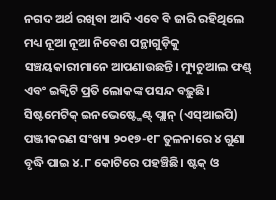ନଗଦ ଅର୍ଥ ରଖିବା ଆଦି ଏବେ ବି ଜାରି ରହିଥିଲେ ମଧ୍ୟ ନୂଆ ନୂଆ ନିବେଶ ପନ୍ଥାଗୁଡ଼ିକୁ ସଞ୍ଚୟକାରୀମାନେ ଆପଣାଉଛନ୍ତି। ମ୍ୟୁଚୁଆଲ ଫଣ୍ଡ୍ ଏବଂ ଇକ୍ବିଟି ପ୍ରତି ଲୋକଙ୍କ ପସନ୍ଦ ବଢ଼ୁଛି। ସିଷ୍ଟମେଟିକ୍ ଇନଭେଷ୍ଟ୍ମେଣ୍ଟ୍ ପ୍ଲାନ୍ (ଏସ୍ଆଇପି) ପଞ୍ଜୀକରଣ ସଂଖ୍ୟା ୨୦୧୭-୧୮ ତୁଳନାରେ ୪ ଗୁଣା ବୃଦ୍ଧି ପାଇ ୪.୮ କୋଟିରେ ପହଞ୍ଚିଛି। ଷ୍ଟକ୍ ଓ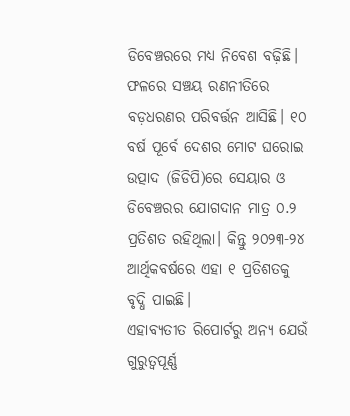ଡିବେଞ୍ଚରରେ ମଧ୍ୟ ନିବେଶ ବଢ଼ିଛି। ଫଳରେ ସଞ୍ଚୟ ରଣନୀତିରେ ବଡ଼ଧରଣର ପରିବର୍ତ୍ତନ ଆସିଛି। ୧୦ ବର୍ଷ ପୂର୍ବେ ଦେଶର ମୋଟ ଘରୋଇ ଉତ୍ପାଦ (ଜିଡିପି)ରେ ସେୟାର ଓ ଡିବେଞ୍ଚରର ଯୋଗଦାନ ମାତ୍ର ୦.୨ ପ୍ରତିଶତ ରହିଥିଲା। କିନ୍ତୁ ୨୦୨୩-୨୪ ଆର୍ଥିକବର୍ଷରେ ଏହା ୧ ପ୍ରତିଶତକୁ ବୃଦ୍ଧି ପାଇଛି।
ଏହାବ୍ୟତୀତ ରିପୋର୍ଟରୁ ଅନ୍ୟ ଯେଉଁ ଗୁରୁତ୍ବପୂର୍ଣ୍ଣ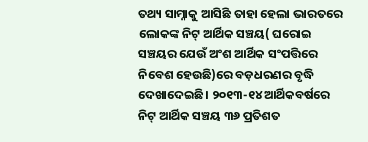ତଥ୍ୟ ସାମ୍ନାକୁ ଆସିଛି ତାହା ହେଲା ଭାରତରେ ଲୋକଙ୍କ ନିଟ୍ ଆର୍ଥିକ ସଞ୍ଚୟ( ଘରୋଇ ସଞ୍ଚୟର ଯେଉଁ ଅଂଶ ଆର୍ଥିକ ସଂପତ୍ତିରେ ନିବେଶ ହେଉଛି)ରେ ବଡ଼ଧରଣର ବୃଦ୍ଧି ଦେଖାଦେଇଛି। ୨୦୧୩-୧୪ ଆର୍ଥିକବର୍ଷରେ ନିଟ୍ ଆର୍ଥିକ ସଞ୍ଚୟ ୩୬ ପ୍ରତିଶତ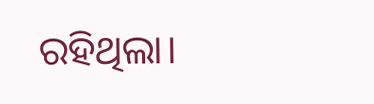ରହିଥିଲା।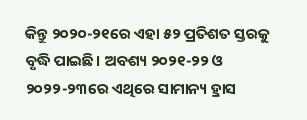କିନ୍ତୁ ୨୦୨୦-୨୧ରେ ଏହା ୫୨ ପ୍ରତିଶତ ସ୍ତରକୁ ବୃଦ୍ଧି ପାଇଛି। ଅବଶ୍ୟ ୨୦୨୧-୨୨ ଓ ୨୦୨୨-୨୩ରେ ଏଥିରେ ସାମାନ୍ୟ ହ୍ରାସ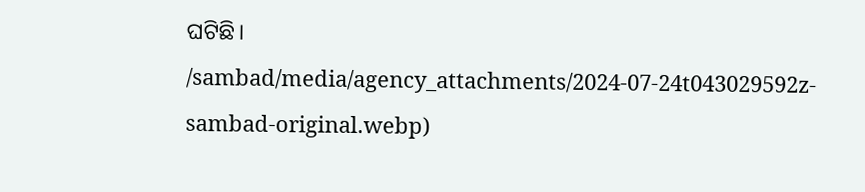ଘଟିଛି।
/sambad/media/agency_attachments/2024-07-24t043029592z-sambad-original.webp)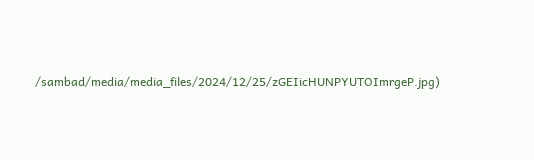/sambad/media/media_files/2024/12/25/zGEIicHUNPYUTOImrgeP.jpg)